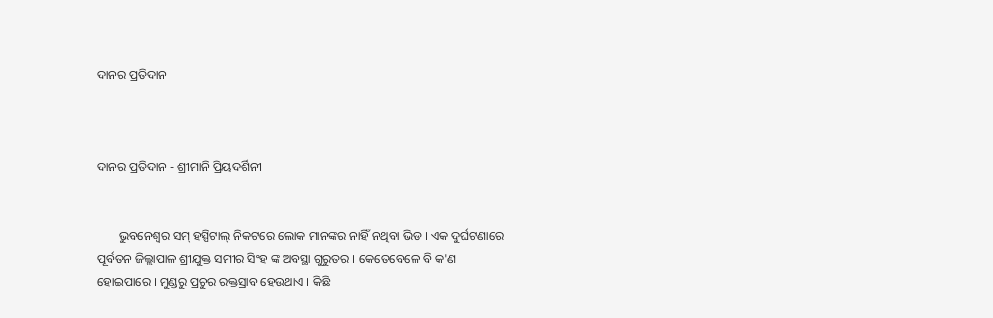ଦାନର ପ୍ରତିଦାନ



ଦାନର ପ୍ରତିଦାନ - ଶ୍ରୀମାନି ପ୍ରିୟଦର୍ଶିନୀ


       ଭୁବନେଶ୍ୱର ସମ୍ ହସ୍ପିଟାଲ୍ ନିକଟରେ ଲୋକ ମାନଙ୍କର ନାହିଁ ନଥିବା ଭିଡ । ଏକ ଦୁର୍ଘଟଣାରେ ପୂର୍ବତନ ଜିଲ୍ଲାପାଳ ଶ୍ରୀଯୁକ୍ତ ସମୀର ସିଂହ ଙ୍କ ଅବସ୍ଥା ଗୁରୁତର । କେତେବେଳେ ବି କ'ଣ ହୋଇପାରେ । ମୁଣ୍ଡରୁ ପ୍ରଚୁର ରକ୍ତସ୍ରାବ ହେଉଥାଏ । କିଛି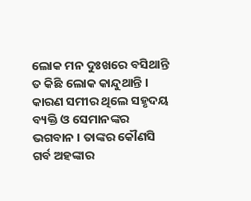ଲୋକ ମନ ଦୁଃଖରେ ବସିଥାନ୍ତି ତ କିଛି ଲୋକ କାନ୍ଦୁଥାନ୍ତି । କାରଣ ସମୀର ଥିଲେ ସହୃଦୟ ବ୍ୟକ୍ତି ଓ ସେମାନଙ୍କର ଭଗବାନ । ତାଙ୍କର କୌଣସି ଗର୍ବ ଅହଙ୍କାର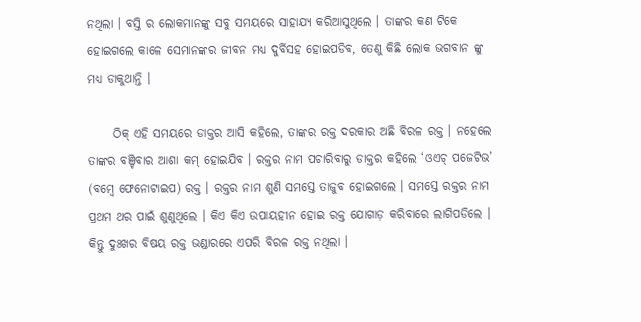ନଥିଲା । ବସ୍ତି ର ଲୋକମାନଙ୍କୁ ସବୁ ସମୟରେ ସାହାଯ୍ୟ କରିଆସୁଥିଲେ । ତାଙ୍କର କଣ ଟିକେ ହୋଇଗଲେ କାଳେ ସେମାନଙ୍କର ଜୀବନ ମଧ୍ୟ ଦୁର୍ବିସହ ହୋଇପଡିବ, ତେଣୁ କିଛି ଲୋକ ଭଗବାନ ଙ୍କୁ ମଧ୍ୟ ଡାକୁଥାନ୍ତି ।

     ଠିକ୍ ଏହି ସମୟରେ ଡାକ୍ତର ଆସି କହିଲେ, ତାଙ୍କର ରକ୍ତ ଦରକାର ଅଛି ବିରଳ ରକ୍ତ । ନହେଲେ ତାଙ୍କର ବଞ୍ଚିବାର ଆଶା କମ୍ ହୋଇଯିବ । ରକ୍ତର ନାମ ପଚାରିବାରୁ ଡାକ୍ତର କହିଲେ ‘ଓଏଚ୍‌ ପଜେଟିଭ’ (ବମ୍ବେ ଫେନୋଟାଇପ) ରକ୍ତ । ରକ୍ତର ନାମ ଶୁଣି ସମସ୍ତେ ତାଜୁବ ହୋଇଗଲେ । ସମସ୍ତେ ରକ୍ତର ନାମ ପ୍ରଥମ ଥର ପାଇଁ ଶୁଣୁଥିଲେ । କିଏ କିଏ ଉପାୟହୀନ ହୋଇ ରକ୍ତ ଯୋଗାଡ଼ କରିବାରେ ଲାଗିପଡିଲେ । କିନ୍ତୁ ଦୁଃଖର ବିଷୟ ରକ୍ତ ଭଣ୍ଡାରରେ ଏପରି ବିରଳ ରକ୍ତ ନଥିଲା ।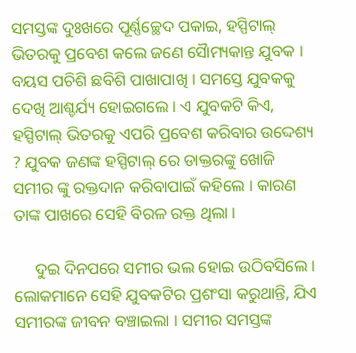ସମସ୍ତଙ୍କ ଦୁଃଖରେ ପୂର୍ଣ୍ଣଚ୍ଛେଦ ପକାଇ, ହସ୍ପିଟାଲ୍ ଭିତରକୁ ପ୍ରବେଶ କଲେ ଜଣେ ସୈାମ୍ୟକାନ୍ତ ଯୁବକ । ବୟସ ପଚିଶି ଛବିଶି ପାଖାପାଖି । ସମସ୍ତେ ଯୁବକକୁ ଦେଖି ଆଶ୍ଚର୍ଯ୍ୟ ହୋଇଗଲେ । ଏ ଯୁବକଟି କିଏ, ହସ୍ପିଟାଲ୍ ଭିତରକୁ ଏପରି ପ୍ରବେଶ କରିବାର ଉଦ୍ଦେଶ୍ୟ ? ଯୁବକ ଜଣଙ୍କ ହସ୍ପିଟାଲ୍ ରେ ଡାକ୍ତରଙ୍କୁ ଖୋଜି ସମୀର ଙ୍କୁ ରକ୍ତଦାନ କରିବାପାଇଁ କହିଲେ । କାରଣ ତାଙ୍କ ପାଖରେ ସେହି ବିରଳ ରକ୍ତ ଥିଲା ।

     ଦୁଇ ଦିନପରେ ସମୀର ଭଲ ହୋଇ ଉଠିବସିଲେ । ଲୋକମାନେ ସେହି ଯୁବକଟିର ପ୍ରଶଂସା କରୁଥାନ୍ତି, ଯିଏ ସମୀରଙ୍କ ଜୀବନ ବଞ୍ଚାଇଲା । ସମୀର ସମସ୍ତଙ୍କ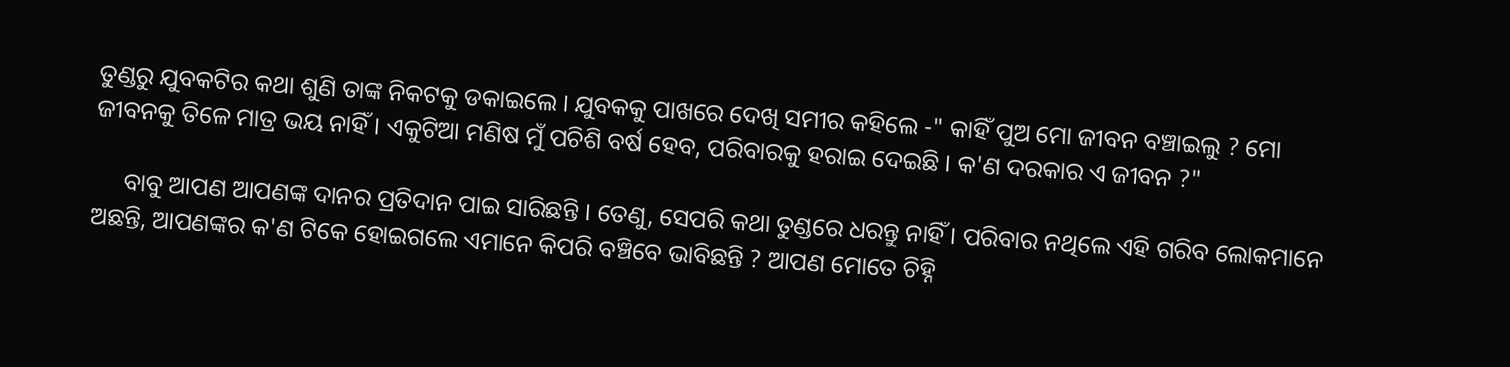ତୁଣ୍ଡରୁ ଯୁବକଟିର କଥା ଶୁଣି ତାଙ୍କ ନିକଟକୁ ଡକାଇଲେ । ଯୁବକକୁ ପାଖରେ ଦେଖି ସମୀର କହିଲେ -" କାହିଁ ପୁଅ ମୋ ଜୀବନ ବଞ୍ଚାଇଲୁ ? ମୋ ଜୀବନକୁ ତିଳେ ମାତ୍ର ଭୟ ନାହିଁ । ଏକୁଟିଆ ମଣିଷ ମୁଁ ପଚିଶି ବର୍ଷ ହେବ, ପରିବାରକୁ ହରାଇ ଦେଇଛି । କ'ଣ ଦରକାର ଏ ଜୀବନ ?"

     ବାବୁ ଆପଣ ଆପଣଙ୍କ ଦାନର ପ୍ରତିଦାନ ପାଇ ସାରିଛନ୍ତି । ତେଣୁ, ସେପରି କଥା ତୁଣ୍ଡରେ ଧରନ୍ତୁ ନାହିଁ । ପରିବାର ନଥିଲେ ଏହି ଗରିବ ଲୋକମାନେ ଅଛନ୍ତି, ଆପଣଙ୍କର କ'ଣ ଟିକେ ହୋଇଗଲେ ଏମାନେ କିପରି ବଞ୍ଚିବେ ଭାବିଛନ୍ତି ? ଆପଣ ମୋତେ ଚିହ୍ନି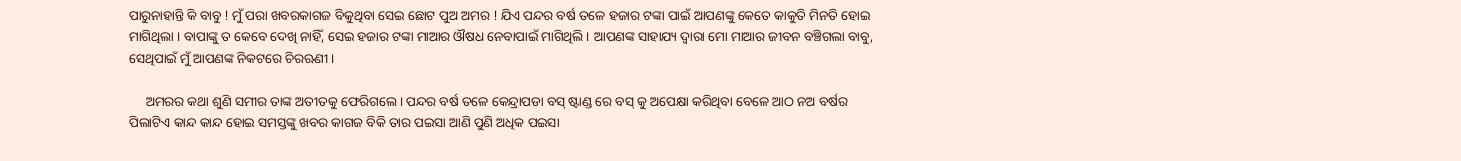ପାରୁନାହାନ୍ତି କି ବାବୁ ! ମୁଁ ପରା ଖବରକାଗଜ ବିକୁଥିବା ସେଇ ଛୋଟ ପୁଅ ଅମର ! ଯିଏ ପନ୍ଦର ବର୍ଷ ତଳେ ହଜାର ଟଙ୍କା ପାଇଁ ଆପଣଙ୍କୁ କେତେ କାକୁତି ମିନତି ହୋଇ ମାଗିଥିଲା । ବାପାଙ୍କୁ ତ କେବେ ଦେଖି ନାହିଁ, ସେଇ ହଜାର ଟଙ୍କା ମାଆର ଔଷଧ ନେବାପାଇଁ ମାଗିଥିଲି । ଆପଣଙ୍କ ସାହାଯ୍ୟ ଦ୍ଵାରା ମୋ ମାଆର ଜୀବନ ବଞ୍ଚିଗଲା ବାବୁ, ସେଥିପାଇଁ ମୁଁ ଆପଣଙ୍କ ନିକଟରେ ଚିରଋଣୀ ।

     ଅମରର କଥା ଶୁଣି ସମୀର ତାଙ୍କ ଅତୀତକୁ ଫେରିଗଲେ । ପନ୍ଦର ବର୍ଷ ତଳେ କେନ୍ଦ୍ରାପଡା ବସ୍ ଷ୍ଟାଣ୍ଡ ରେ ବସ୍ କୁ ଅପେକ୍ଷା କରିଥିବା ବେଳେ ଆଠ ନଅ ବର୍ଷର ପିଲାଟିଏ କାନ୍ଦ କାନ୍ଦ ହୋଇ ସମସ୍ତଙ୍କୁ ଖବର କାଗଜ ବିକି ତାର ପଇସା ଆଣି ପୁଣି ଅଧିକ ପଇସା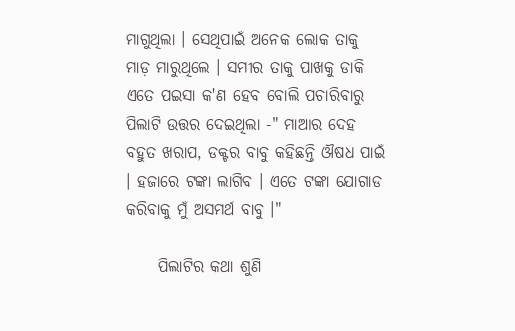ମାଗୁଥିଲା । ସେଥିପାଇଁ ଅନେକ ଲୋକ ତାକୁ ମାଡ଼ ମାରୁଥିଲେ । ସମୀର ତାକୁ ପାଖକୁ ଡାକି ଏତେ ପଇସା କ'ଣ ହେବ ବୋଲି ପଚାରିବାରୁ ପିଲାଟି ଉତ୍ତର ଦେଇଥିଲା -" ମାଆର ଦେହ ବହୁତ ଖରାପ, ଡକ୍ଟର ବାବୁ କହିଛନ୍ତି ଔଷଧ ପାଇଁ । ହଜାରେ ଟଙ୍କା ଲାଗିବ । ଏତେ ଟଙ୍କା ଯୋଗାଡ କରିବାକୁ ମୁଁ ଅସମର୍ଥ ବାବୁ ।"

     ପିଲାଟିର କଥା ଶୁଣି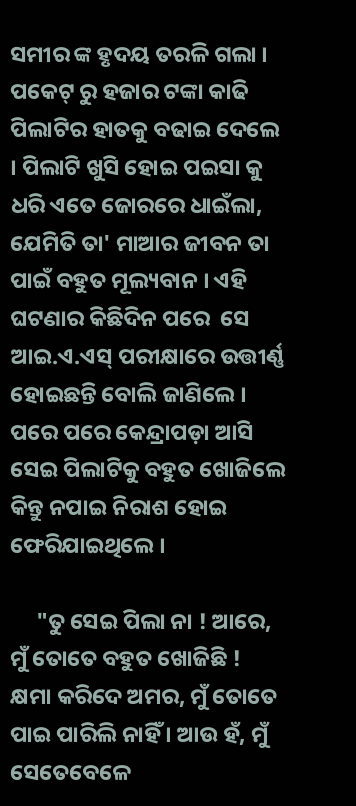ସମୀର ଙ୍କ ହୃଦୟ ତରଳି ଗଲା । ପକେଟ୍ ରୁ ହଜାର ଟଙ୍କା କାଢି ପିଲାଟିର ହାତକୁ ବଢାଇ ଦେଲେ । ପିଲାଟି ଖୁସି ହୋଇ ପଇସା କୁ ଧରି ଏତେ ଜୋରରେ ଧାଇଁଲା, ଯେମିତି ତା' ମାଆର ଜୀବନ ତା ପାଇଁ ବହୁତ ମୂଲ୍ୟବାନ । ଏହି ଘଟଣାର କିଛିଦିନ ପରେ  ସେ ଆଇ.ଏ.ଏସ୍ ପରୀକ୍ଷାରେ ଉତ୍ତୀର୍ଣ୍ଣ ହୋଇଛନ୍ତି ବୋଲି ଜାଣିଲେ । ପରେ ପରେ କେନ୍ଦ୍ରାପଡ଼ା ଆସି ସେଇ ପିଲାଟିକୁ ବହୁତ ଖୋଜିଲେ କିନ୍ତୁ ନପାଇ ନିରାଶ ହୋଇ ଫେରିଯାଇଥିଲେ ।

     "ତୁ ସେଇ ପିଲା ନା ! ଆରେ, ମୁଁ ତୋତେ ବହୁତ ଖୋଜିଛି ! କ୍ଷମା କରିଦେ ଅମର, ମୁଁ ତୋତେ ପାଇ ପାରିଲି ନାହିଁ । ଆଉ ହଁ, ମୁଁ ସେତେବେଳେ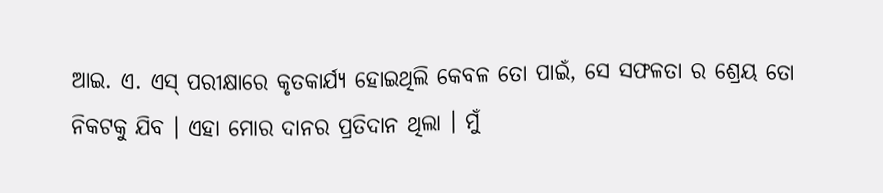ଆଇ. ଏ. ଏସ୍ ପରୀକ୍ଷାରେ କୃତକାର୍ଯ୍ୟ ହୋଇଥିଲି କେବଳ ତୋ ପାଇଁ, ସେ ସଫଳତା ର ଶ୍ରେୟ ତୋ ନିକଟକୁ ଯିବ । ଏହା ମୋର ଦାନର ପ୍ରତିଦାନ ଥିଲା । ମୁଁ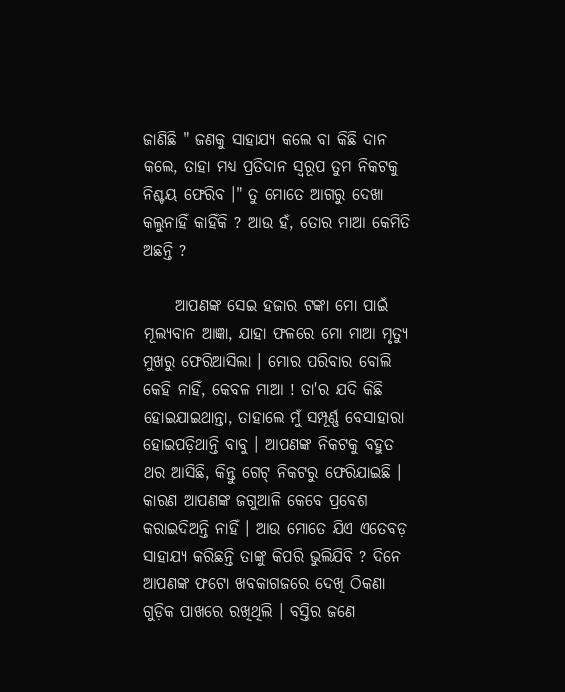ଜାଣିଛି " ଜଣକୁ ସାହାଯ୍ୟ କଲେ ବା କିଛି ଦାନ କଲେ, ତାହା ମଧ୍ୟ ପ୍ରତିଦାନ ସ୍ୱରୂପ ତୁମ ନିକଟକୁ ନିଶ୍ଚୟ ଫେରିବ ।" ତୁ ମୋତେ ଆଗରୁ ଦେଖା କଲୁନାହିଁ କାହିଁକି ? ଆଉ ହଁ, ତୋର ମାଆ କେମିତି ଅଛନ୍ତି ?

     ଆପଣଙ୍କ ସେଇ ହଜାର ଟଙ୍କା ମୋ ପାଇଁ ମୂଲ୍ୟବାନ ଆଜ୍ଞା, ଯାହା ଫଳରେ ମୋ ମାଆ ମୃତ୍ୟୁ ମୁଖରୁ ଫେରିଆସିଲା । ମୋର ପରିବାର ବୋଲି କେହି ନାହିଁ, କେବଳ ମାଆ ! ତା'ର ଯଦି କିଛି ହୋଇଯାଇଥାନ୍ତା, ତାହାଲେ ମୁଁ ସମ୍ପୂର୍ଣ୍ଣ ବେସାହାରା ହୋଇପଡ଼ିଥାନ୍ତି ବାବୁ । ଆପଣଙ୍କ ନିକଟକୁ ବହୁତ ଥର ଆସିଛି, କିନ୍ତୁ ଗେଟ୍ ନିକଟରୁ ଫେରିଯାଇଛି । କାରଣ ଆପଣଙ୍କ ଜଗୁଆଳି କେବେ ପ୍ରବେଶ କରାଇଦିଅନ୍ତି ନାହିଁ । ଆଉ ମୋତେ ଯିଏ ଏତେବଡ଼ ସାହାଯ୍ୟ କରିଛନ୍ତି ତାଙ୍କୁ କିପରି ଭୁଲିଯିବି ? ଦିନେ ଆପଣଙ୍କ ଫଟୋ ଖବକାଗଜରେ ଦେଖି ଠିକଣା ଗୁଡ଼ିକ ପାଖରେ ରଖିଥିଲି । ବସ୍ତିର ଜଣେ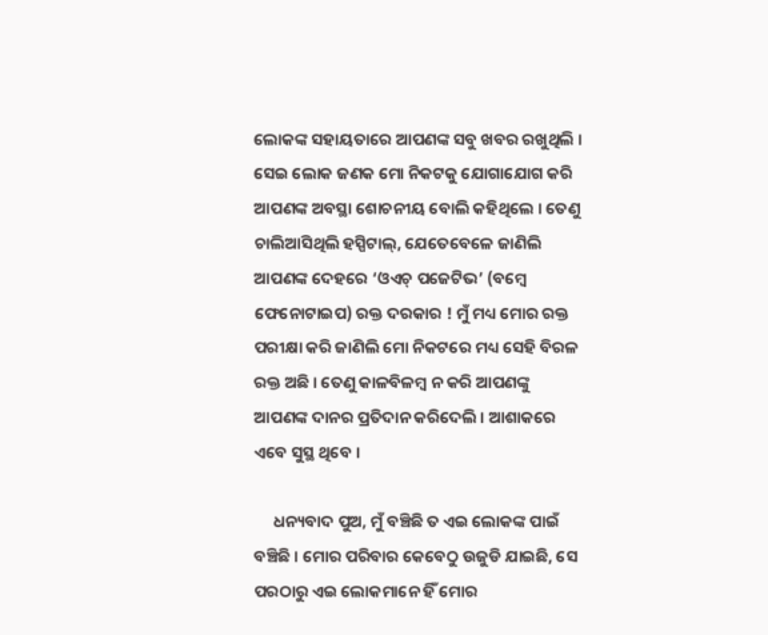ଲୋକଙ୍କ ସହାୟତାରେ ଆପଣଙ୍କ ସବୁ ଖବର ରଖୁଥିଲି । ସେଇ ଲୋକ ଜଣକ ମୋ ନିକଟକୁ ଯୋଗାଯୋଗ କରି ଆପଣଙ୍କ ଅବସ୍ଥା ଶୋଚନୀୟ ବୋଲି କହିଥିଲେ । ତେଣୁ ଚାଲିଆସିଥିଲି ହସ୍ପିଟାଲ୍, ଯେତେବେଳେ ଜାଣିଲି ଆପଣଙ୍କ ଦେହରେ ‘ଓଏଚ୍‌ ପଜେଟିଭ’ (ବମ୍ବେ ଫେନୋଟାଇପ) ରକ୍ତ ଦରକାର ! ମୁଁ ମଧ୍ୟ ମୋର ରକ୍ତ ପରୀକ୍ଷା କରି ଜାଣିଲି ମୋ ନିକଟରେ ମଧ୍ୟ ସେହି ବିରଳ ରକ୍ତ ଅଛି । ତେଣୁ କାଳବିଳମ୍ବ ନ କରି ଆପଣଙ୍କୁ ଆପଣଙ୍କ ଦାନର ପ୍ରତିଦାନ କରିଦେଲି । ଆଶାକରେ ଏବେ ସୁସ୍ଥ ଥିବେ ।

     ଧନ୍ୟବାଦ ପୁଅ, ମୁଁ ବଞ୍ଚିଛି ତ ଏଇ ଲୋକଙ୍କ ପାଇଁ ବଞ୍ଚିଛି । ମୋର ପରିବାର କେବେଠୁ ଉଜୁଡି ଯାଇଛି, ସେ ପରଠାରୁ ଏଇ ଲୋକମାନେ ହିଁ ମୋର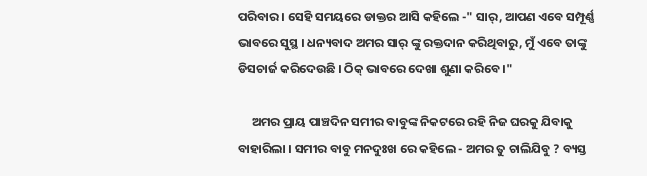ପରିବାର । ସେହି ସମୟରେ ଡାକ୍ତର ଆସି କହିଲେ -" ସାର୍, ଆପଣ ଏବେ ସମ୍ପୂର୍ଣ୍ଣ ଭାବରେ ସୁସ୍ଥ । ଧନ୍ୟବାଦ ଅମର ସାର୍ ଙ୍କୁ ରକ୍ତଦାନ କରିଥିବାରୁ, ମୁଁ ଏବେ ତାଙ୍କୁ ଡିସଚାର୍ଜ କରିଦେଉଛି । ଠିକ୍ ଭାବରେ ଦେଖା ଶୁଣା କରିବେ ।"

     ଅମର ପ୍ରାୟ ପାଞ୍ଚଦିନ ସମୀର ବାବୁଙ୍କ ନିକଟରେ ରହି ନିଜ ଘରକୁ ଯିବାକୁ ବାହାରିଲା । ସମୀର ବାବୁ ମନଦୁଃଖ ରେ କହିଲେ - ଅମର ତୁ ଚାଲିଯିବୁ ? ବ୍ୟସ୍ତ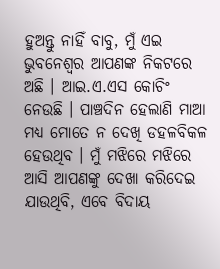ହୁଅନ୍ତୁ ନାହିଁ ବାବୁ, ମୁଁ ଏଇ ଭୁବନେଶ୍ୱର ଆପଣଙ୍କ ନିକଟରେ ଅଛି । ଆଇ.ଏ.ଏସ କୋଚିଂ ନେଉଛି । ପାଞ୍ଚଦିନ ହେଲାଣି ମାଆ ମଧ୍ୟ ମୋତେ ନ ଦେଖି ଡହଳବିକଳ ହେଉଥିବ । ମୁଁ ମଝିରେ ମଝିରେ ଆସି ଆପଣଙ୍କୁ ଦେଖା କରିଦେଇ ଯାଉଥିବି, ଏବେ ବିଦାୟ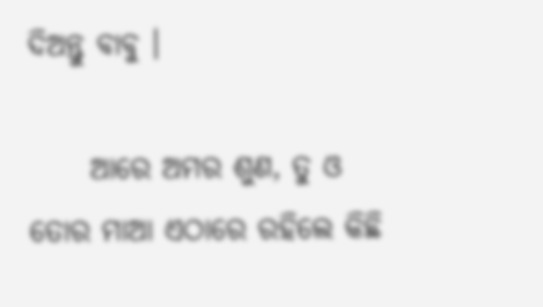ଦିଅନ୍ତୁ ବାବୁ ।

     ଆରେ ଅମର ଶୁଣ, ତୁ ଓ ତୋର ମାଆ ଏଠାରେ ରହିଲେ କିଛି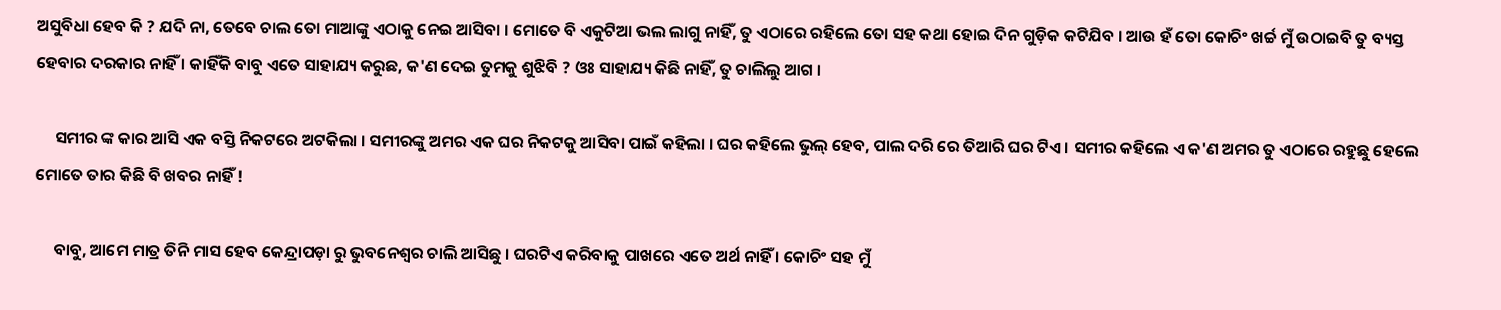ଅସୁବିଧା ହେବ କି ? ଯଦି ନା, ତେବେ ଚାଲ ତୋ ମାଆଙ୍କୁ ଏଠାକୁ ନେଇ ଆସିବା । ମୋତେ ବି ଏକୁଟିଆ ଭଲ ଲାଗୁ ନାହିଁ, ତୁ ଏଠାରେ ରହିଲେ ତୋ ସହ କଥା ହୋଇ ଦିନ ଗୁଡ଼ିକ କଟିଯିବ । ଆଉ ହଁ ତୋ କୋଚିଂ ଖର୍ଚ୍ଚ ମୁଁ ଉଠାଇବି ତୁ ବ୍ୟସ୍ତ ହେବାର ଦରକାର ନାହିଁ । କାହିଁକି ବାବୁ ଏତେ ସାହାଯ୍ୟ କରୁଛ, କ'ଣ ଦେଇ ତୁମକୁ ଶୁଝିବି ? ଓଃ ସାହାଯ୍ୟ କିଛି ନାହିଁ, ତୁ ଚାଲିଲୁ ଆଗ ।

     ସମୀର ଙ୍କ କାର ଆସି ଏକ ବସ୍ତି ନିକଟରେ ଅଟକିଲା । ସମୀରଙ୍କୁ ଅମର ଏକ ଘର ନିକଟକୁ ଆସିବା ପାଇଁ କହିଲା । ଘର କହିଲେ ଭୁଲ୍ ହେବ, ପାଲ ଦରି ରେ ତିଆରି ଘର ଟିଏ । ସମୀର କହିଲେ ଏ କ'ଣ ଅମର ତୁ ଏଠାରେ ରହୁଛୁ ହେଲେ ମୋତେ ତାର କିଛି ବି ଖବର ନାହିଁ !

     ବାବୁ, ଆମେ ମାତ୍ର ତିନି ମାସ ହେବ କେନ୍ଦ୍ରାପଡ଼ା ରୁ ଭୁବନେଶ୍ୱର ଚାଲି ଆସିଛୁ । ଘରଟିଏ କରିବାକୁ ପାଖରେ ଏତେ ଅର୍ଥ ନାହିଁ । କୋଚିଂ ସହ ମୁଁ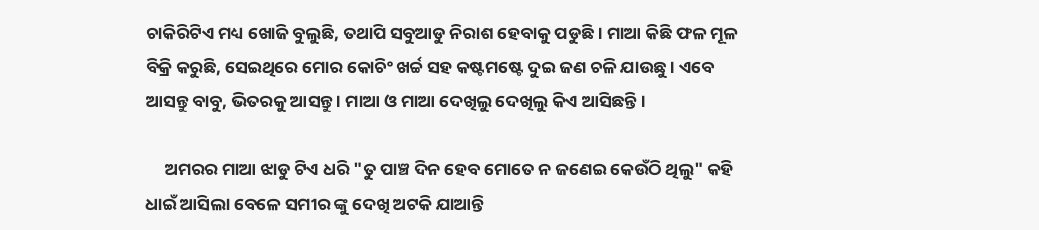ଚାକିରିଟିଏ ମଧ୍ୟ ଖୋଜି ବୁଲୁଛି, ତଥାପି ସବୁଆଡୁ ନିରାଶ ହେବାକୁ ପଡୁଛି । ମାଆ କିଛି ଫଳ ମୂଳ ବିକ୍ରି କରୁଛି, ସେଇଥିରେ ମୋର କୋଚିଂ ଖର୍ଚ୍ଚ ସହ କଷ୍ଟମଷ୍ଟେ ଦୁଇ ଜଣ ଚଳି ଯାଉଛୁ । ଏବେ ଆସନ୍ତୁ ବାବୁ, ଭିତରକୁ ଆସନ୍ତୁ । ମାଆ ଓ ମାଆ ଦେଖିଲୁ ଦେଖିଲୁ କିଏ ଆସିଛନ୍ତି ।

     ଅମରର ମାଆ ଝାଡୁ ଟିଏ ଧରି "ତୁ ପାଞ୍ଚ ଦିନ ହେବ ମୋତେ ନ ଜଣେଇ କେଉଁଠି ଥିଲୁ" କହି ଧାଇଁ ଆସିଲା ବେଳେ ସମୀର ଙ୍କୁ ଦେଖି ଅଟକି ଯାଆନ୍ତି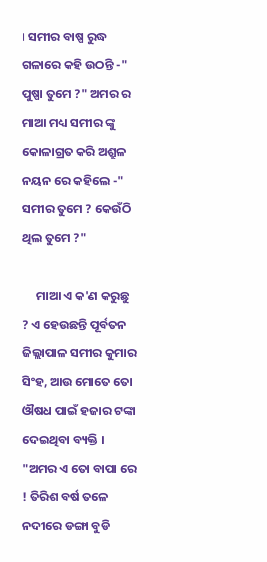। ସମୀର ବାଷ୍ପ ରୁଦ୍ଧ ଗଳାରେ କହି ଉଠନ୍ତି -" ପୁଷ୍ପା ତୁମେ ?" ଅମର ର ମାଆ ମଧ୍ୟ ସମୀର ଙ୍କୁ କୋଳାଗ୍ରତ କରି ଅଶ୍ରୁଳ ନୟନ ରେ କହିଲେ -" ସମୀର ତୁମେ ? କେଉଁଠି ଥିଲ ତୁମେ ?"

     ମାଆ ଏ କ'ଣ କରୁଛୁ ? ଏ ହେଉଛନ୍ତି ପୂର୍ବତନ ଜିଲ୍ଲାପାଳ ସମୀର କୁମାର ସିଂହ, ଆଉ ମୋତେ ତୋ ଔଷଧ ପାଇଁ ହଜାର ଟଙ୍କା ଦେଇଥିବା ବ୍ୟକ୍ତି । "ଅମର ଏ ତୋ ବାପା ରେ ! ତିରିଶ ବର୍ଷ ତଳେ ନଦୀରେ ଡଙ୍ଗା ବୁଡି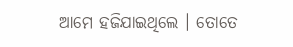ଆମେ ହଜିଯାଇଥିଲେ । ତୋତେ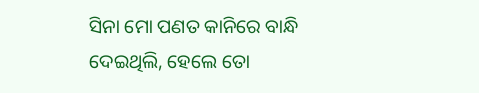ସିନା ମୋ ପଣତ କାନିରେ ବାନ୍ଧି ଦେଇଥିଲି, ହେଲେ ତୋ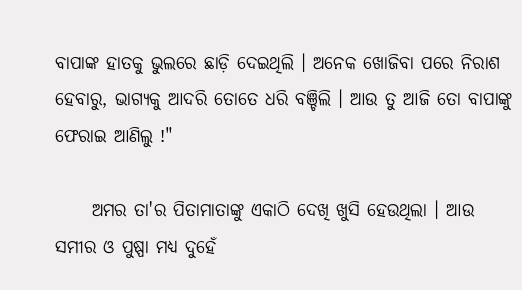ବାପାଙ୍କ ହାତକୁ ଭୁଲରେ ଛାଡ଼ି ଦେଇଥିଲି । ଅନେକ ଖୋଜିବା ପରେ ନିରାଶ ହେବାରୁ, ଭାଗ୍ୟକୁ ଆଦରି ତୋତେ ଧରି ବଞ୍ଚିଲି । ଆଉ ତୁ ଆଜି ତୋ ବାପାଙ୍କୁ ଫେରାଇ ଆଣିଲୁ !"

     ଅମର ତା'ର‌ ପିତାମାତାଙ୍କୁ ଏକାଠି ଦେଖି ଖୁସି ହେଉଥିଲା । ଆଉ ସମୀର ଓ ପୁଷ୍ପା ମଧ୍ୟ ଦୁହେଁ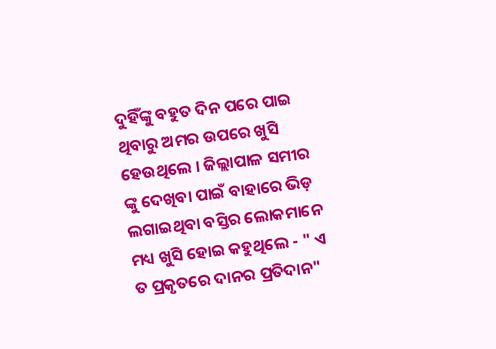ଦୁହିଁଙ୍କୁ ବହୁତ ଦିନ ପରେ ପାଇ ଥିବାରୁ ଅମର ଉପରେ ଖୁସି ହେଉଥିଲେ । ଜିଲ୍ଲାପାଳ ସମୀର ଙ୍କୁ ଦେଖିବା ପାଇଁ ବାହାରେ ଭିଡ଼ ଲଗାଇଥିବା ବସ୍ତିର ଲୋକମାନେ ମଧ୍ୟ ଖୁସି ହୋଇ କହୁଥିଲେ - " ଏ ତ ପ୍ରକୃତରେ ଦାନର ପ୍ରତିଦାନ"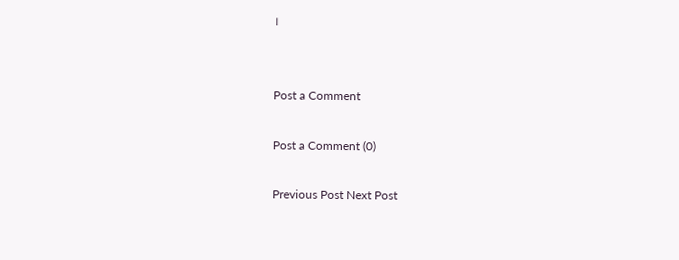।


Post a Comment

Post a Comment (0)

Previous Post Next Post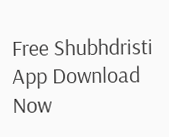Free Shubhdristi App Download Now